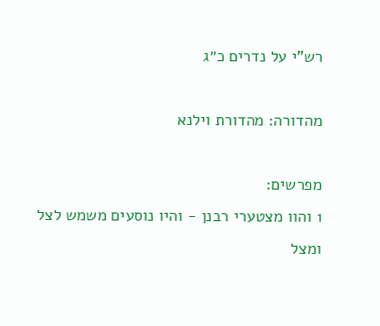רש"י על נדרים כ״ג

מהדורה: מהדורת וילנא

מפרשים:
1 והוו מצטערי רבנן - והיו נוסעים משמש לצל ומצל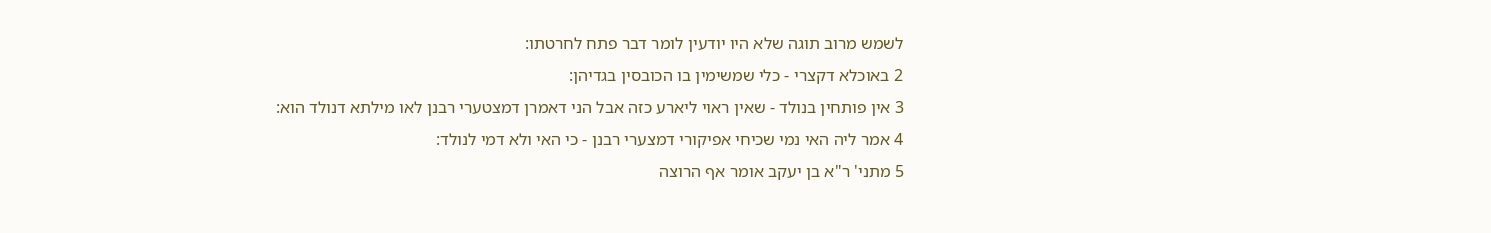לשמש מרוב תוגה שלא היו יודעין לומר דבר פתח לחרטתו:
2 באוכלא דקצרי - כלי שמשימין בו הכובסין בגדיהן:
3 אין פותחין בנולד - שאין ראוי ליארע כזה אבל הני דאמרן דמצטערי רבנן לאו מילתא דנולד הוא:
4 אמר ליה האי נמי שכיחי אפיקורי דמצערי רבנן - כי האי ולא דמי לנולד:
5 מתני' ר"א בן יעקב אומר אף הרוצה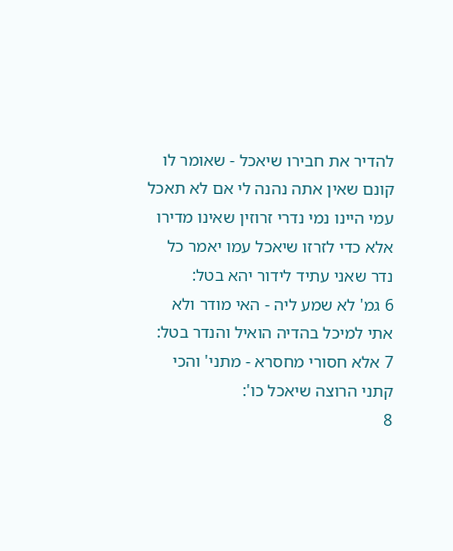להדיר את חבירו שיאכל - שאומר לו קונם שאין אתה נהנה לי אם לא תאכל עמי היינו נמי נדרי זרוזין שאינו מדירו אלא כדי לזרזו שיאכל עמו יאמר כל נדר שאני עתיד לידור יהא בטל:
6 גמ' לא שמע ליה - האי מודר ולא אתי למיכל בהדיה הואיל והנדר בטל:
7 אלא חסורי מחסרא - מתני' והכי קתני הרוצה שיאכל כו':
8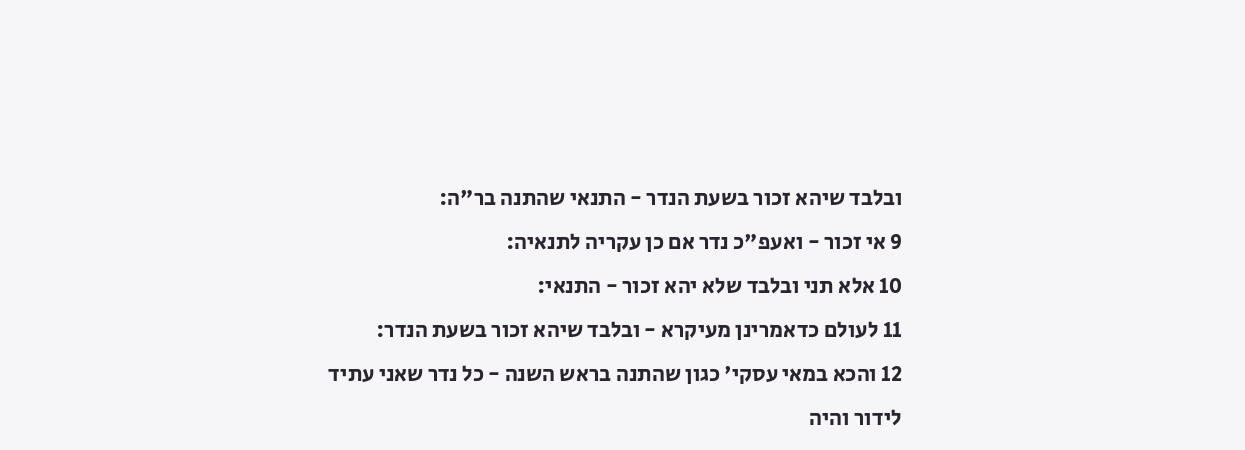ובלבד שיהא זכור בשעת הנדר - התנאי שהתנה בר"ה:
9 אי זכור - ואעפ"כ נדר אם כן עקריה לתנאיה:
10 אלא תני ובלבד שלא יהא זכור - התנאי:
11 לעולם כדאמרינן מעיקרא - ובלבד שיהא זכור בשעת הנדר:
12 והכא במאי עסקי' כגון שהתנה בראש השנה - כל נדר שאני עתיד לידור והיה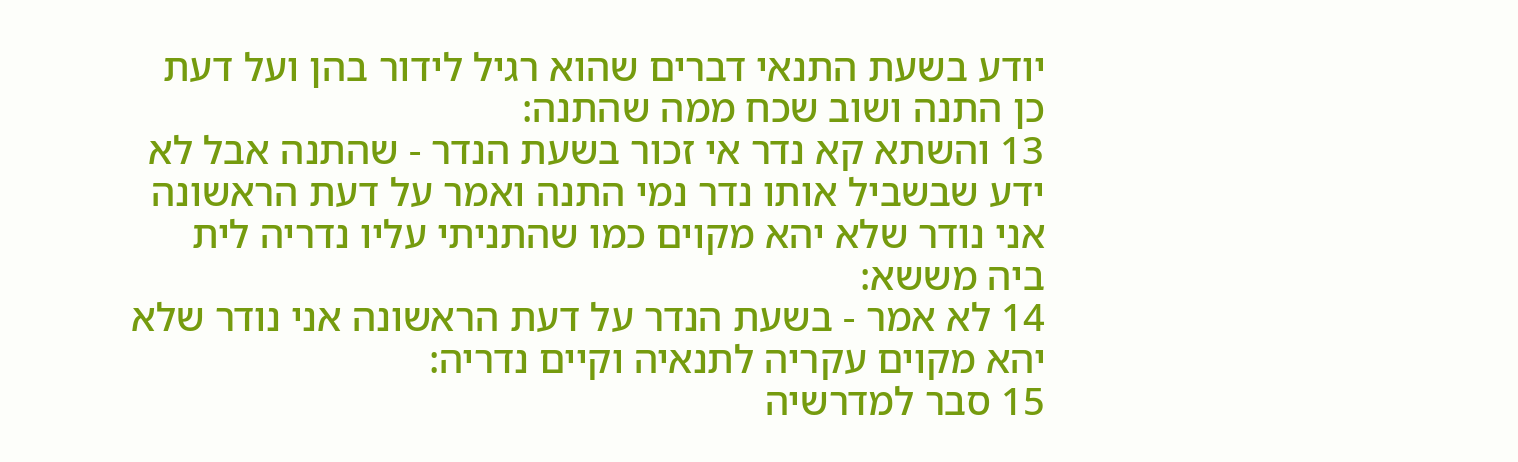יודע בשעת התנאי דברים שהוא רגיל לידור בהן ועל דעת כן התנה ושוב שכח ממה שהתנה:
13 והשתא קא נדר אי זכור בשעת הנדר - שהתנה אבל לא ידע שבשביל אותו נדר נמי התנה ואמר על דעת הראשונה אני נודר שלא יהא מקוים כמו שהתניתי עליו נדריה לית ביה מששא:
14 לא אמר - בשעת הנדר על דעת הראשונה אני נודר שלא יהא מקוים עקריה לתנאיה וקיים נדריה:
15 סבר למדרשיה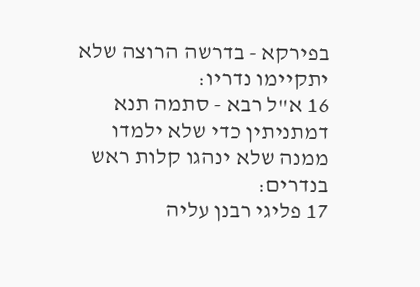בפירקא - בדרשה הרוצה שלא יתקיימו נדריו:
16 א"ל רבא - סתמה תנא דמתניתין כדי שלא ילמדו ממנה שלא ינהגו קלות ראש בנדרים:
17 פליגי רבנן עליה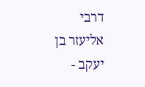דרבי אליעזר בן יעקב -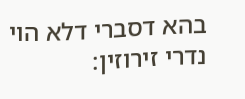בהא דסברי דלא הוי נדרי זירוזין: